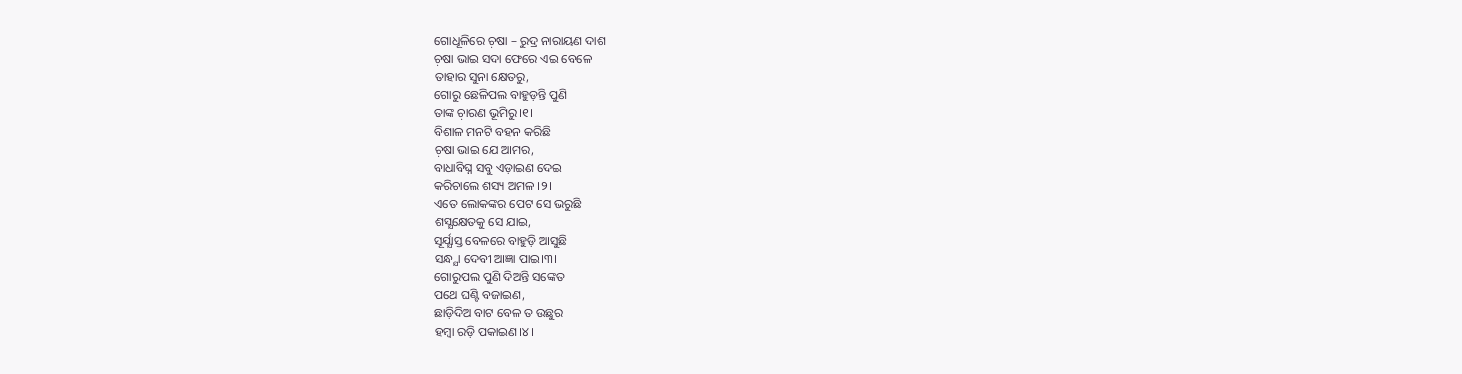ଗୋଧୂଳିରେ ଚ଼ଷା – ରୁଦ୍ର ନାରାୟଣ ଦାଶ
ଚ଼ଷା ଭାଇ ସଦା ଫେରେ ଏଇ ବେଳେ
ତାହାର ସୁନା କ୍ଷେତରୁ,
ଗୋରୁ ଛେଳିପଲ ବାହୁଡ଼ନ୍ତି ପୁଣି
ତାଙ୍କ ଚ଼ାରଣ ଭୂମିରୁ।୧।
ବିଶାଳ ମନଟି ବହନ କରିଛି
ଚ଼ଷା ଭାଇ ଯେ ଆମର,
ବାଧାବିଘ୍ନ ସବୁ ଏଡ଼ାଇଣ ଦେଇ
କରିଚାଲେ ଶସ୍ୟ ଅମଳ ।୨।
ଏତେ ଲୋକଙ୍କର ପେଟ ସେ ଭରୁଛି
ଶସ୍ଯକ୍ଷେତକୁ ସେ ଯାଇ,
ସୂର୍ଯ୍ଯାସ୍ତ ବେଳରେ ବାହୁଡ଼ି ଆସୁଛି
ସନ୍ଧ୍ଯା ଦେବୀ ଆଜ୍ଞା ପାଇ।୩।
ଗୋରୁପଲ ପୁଣି ଦିଅନ୍ତି ସଙ୍କେତ
ପଥେ ଘଣ୍ଟି ବଜାଇଣ,
ଛାଡ଼ିଦିଅ ବାଟ ବେଳ ତ ଉଛୁର
ହମ୍ବା ରଡ଼ି ପକାଇଣ।୪।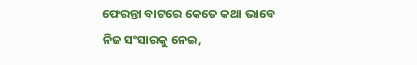ଫେରନ୍ତା ବାଟରେ କେତେ କଥା ଭାବେ
ନିଜ ସଂସାରକୁ ନେଇ,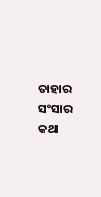ତାହାର ସଂସାର କଥା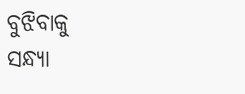ବୁଝିବାକୁ
ସନ୍ଧ୍ଯା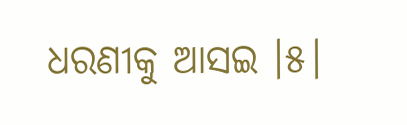ଧରଣୀକୁ ଆସଇ ।୫।